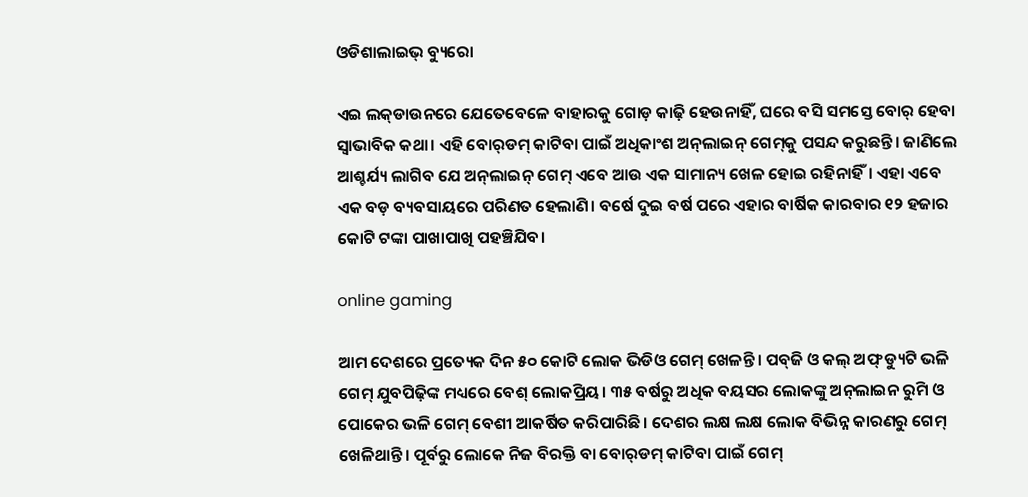ଓଡିଶାଲାଇଭ୍ ବ୍ୟୁରୋ

ଏଇ ଲକ୍‌ଡାଉନରେ ଯେତେବେଳେ ବାହାରକୁ ଗୋଡ଼ କାଢ଼ି ହେଉନାହିଁ, ଘରେ ବସି ସମସ୍ତେ ବୋର୍ ହେବା ସ୍ୱାଭାବିକ କଥା। ଏହି ବୋର୍‌ଡମ୍ କାଟିବା ପାଇଁ ଅଧିକାଂଶ ଅନ୍‌ଲାଇନ୍ ଗେମ୍‌କୁ ପସନ୍ଦ କରୁଛନ୍ତି। ଜାଣିଲେ ଆଶ୍ଚର୍ଯ୍ୟ ଲାଗିବ ଯେ ଅନ୍‌ଲାଇନ୍ ଗେମ୍ ଏବେ ଆଉ ଏକ ସାମାନ୍ୟ ଖେଳ ହୋଇ ରହିନାହିଁ। ଏହା ଏବେ ଏକ ବଡ଼ ବ୍ୟବସାୟରେ ପରିଣତ ହେଲାଣି। ବର୍ଷେ ଦୁଇ ବର୍ଷ ପରେ ଏହାର ବାର୍ଷିକ କାରବାର ୧୨ ହଜାର କୋଟି ଟଙ୍କା ପାଖାପାଖି ପହଞ୍ଚିଯିବ।

online gaming

ଆମ ଦେଶରେ ପ୍ରତ୍ୟେକ ଦିନ ୫୦ କୋଟି ଲୋକ ଭିଡିଓ ଗେମ୍ ଖେଳନ୍ତି। ପବ୍‌ଜି ଓ କଲ୍ ଅଫ୍ ଡ୍ୟୁଟି ଭଳି ଗେମ୍ ଯୁବପିଢ଼ିଙ୍କ ମଧ୍ୟରେ ବେଶ୍ ଲୋକପ୍ରିୟ। ୩୫ ବର୍ଷରୁ ଅଧିକ ବୟସର ଲୋକଙ୍କୁ ଅନ୍‌ଲାଇନ ରୁମି ଓ ପୋକେର ଭଳି ଗେମ୍ ବେଶୀ ଆକର୍ଷିତ କରିପାରିଛି। ଦେଶର ଲକ୍ଷ ଲକ୍ଷ ଲୋକ ବିଭିନ୍ନ କାରଣରୁ ଗେମ୍ ଖେଳିଥାନ୍ତି। ପୂର୍ବରୁ ଲୋକେ ନିଜ ବିରକ୍ତି ବା ବୋର୍‌ଡମ୍ କାଟିବା ପାଇଁ ଗେମ୍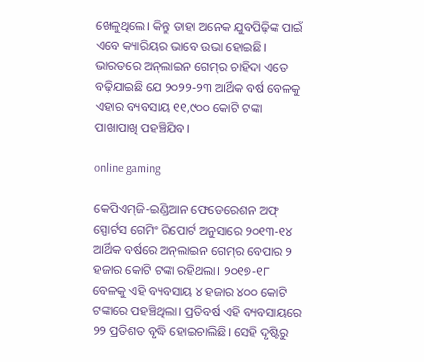ଖେଳୁଥିଲେ। କିନ୍ତୁ ତାହା ଅନେକ ଯୁବପିଢ଼ିଙ୍କ ପାଇଁ ଏବେ କ୍ୟାରିୟର ଭାବେ ଉଭା ହୋଇଛି। ଭାରତରେ ଅନ୍‌ଲାଇନ ଗେମ୍‌ର ଚାହିଦା ଏତେ ବଢ଼ିଯାଇଛି ଯେ ୨୦୨୨-୨୩ ଆର୍ଥିକ ବର୍ଷ ବେଳକୁ ଏହାର ବ୍ୟବସାୟ ୧୧,୯୦୦ କୋଟି ଟଙ୍କା ପାଖାପାଖି ପହଞ୍ଚିଯିବ।

online gaming

କେପିଏମ୍‌ଜି-ଇଣ୍ଡିଆନ ଫେଡେରେଶନ ଅଫ୍ ସ୍ପୋର୍ଟସ ଗେମିଂ ରିପୋର୍ଟ ଅନୁସାରେ ୨୦୧୩-୧୪ ଆର୍ଥିକ ବର୍ଷରେ ଅନ୍‌ଲାଇନ ଗେମ୍‌ର ବେପାର ୨ ହଜାର କୋଟି ଟଙ୍କା ରହିଥଲା। ୨୦୧୭-୧୮ ବେଳକୁ ଏହି ବ୍ୟବସାୟ ୪ ହଜାର ୪୦୦ କୋଟି ଟଙ୍କାରେ ପହଞ୍ଚିଥିଲା। ପ୍ରତିବର୍ଷ ଏହି ବ୍ୟବସାୟରେ ୨୨ ପ୍ରତିଶତ ବୃଦ୍ଧି ହୋଇଚାଲିଛି। ସେହି ଦୃଷ୍ଟିରୁ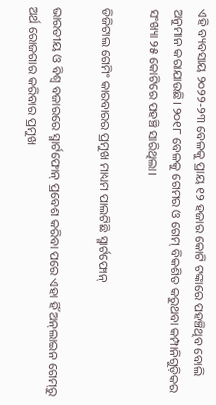ଏହି ବ୍ୟବସାୟ ୨୦୨୨-୨୩ ବେଳକୁ ପ୍ରାୟ ୧୨ ହଜାର କୋଟି ଟଙ୍କାରେ ପହଞ୍ଚିଥିବ ବୋଲି ଅନୁମାନ କରାଯାଉଛି। ୨୦୧୮ ବେଳକୁ ଗେମର ଓ ଗେମ୍ ବିକଶିତ କରୁଥବା କମ୍ପାନିଗୁଡ଼ିକର ସଂଖ୍ୟା ୨୫ କୋଟିରେ ପହଞ୍ଚି ସାରିଥିଲା।

ଡିଜିଟାଲ ଗେମିଂ କାରବାରର ପ୍ରମୁଖ ମାଧ୍ୟମ ପାଲଟିଛି ସ୍ମାର୍ଟଫୋନ୍

ଭାରତୀୟ ଓ ବିଶ୍ୱ ବଜାରରେ ସ୍ମାର୍ଟଫୋନ୍ ପ୍ରବେଶ କରିବା ପରେ ଏହା ହିଁ ଅନ୍‌ଲାଇନ ଗେମ୍‌ରୁ ଅର୍ଥ ରୋଜଗାର କରିବାର ପ୍ରମୁଖ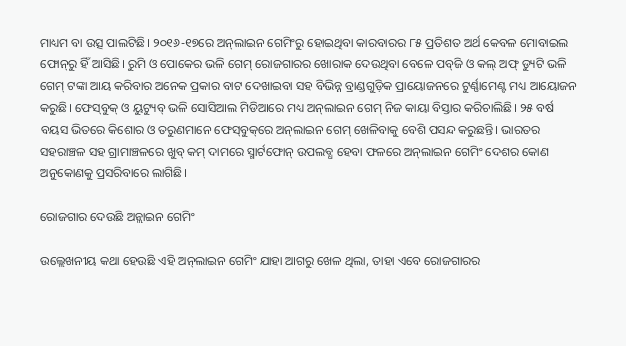ମାଧ୍ୟମ ବା ଉତ୍ସ ପାଲଟିଛି। ୨୦୧୬-୧୭ରେ ଅନ୍‌ଲାଇନ ଗେମିଂରୁ ହୋଇଥିବା କାରବାରର ୮୫ ପ୍ରତିଶତ ଅର୍ଥ କେବଳ ମୋବାଇଲ ଫୋନ୍‌ରୁ ହିଁ ଆସିଛି। ରୁମି ଓ ପୋକେର ଭଳି ଗେମ୍ ରୋଜଗାରର ଖୋରାକ ଦେଉଥିବା ବେଳେ ପବ୍‌ଜି ଓ କଲ୍ ଅଫ୍ ଡ୍ୟୁଟି ଭଳି ଗେମ୍ ଟଙ୍କା ଆୟ କରିବାର ଅନେକ ପ୍ରକାର ବାଟ ଦେଖାଇବା ସହ ବିଭିନ୍ନ ବ୍ରାଣ୍ଡଗୁଡ଼ିକ ପ୍ରାୟୋଜନରେ ଟୁର୍ଣ୍ଣାମେଣ୍ଟ ମଧ୍ୟ ଆୟୋଜନ କରୁଛି। ଫେସ୍‌ବୁକ୍ ଓ ୟୁଟ୍ୟୁବ୍ ଭଳି ସୋସିଆଲ ମିଡିଆରେ ମଧ୍ୟ ଅନ୍‌ଲାଇନ ଗେମ୍‌ ନିଜ କାୟା ବିସ୍ତାର କରିଚାଲିଛି। ୨୫ ବର୍ଷ ବୟସ ଭିତରେ କିଶୋର ଓ ତରୁଣମାନେ ଫେସ୍‌ବୁକ୍‌ରେ ଅନ୍‌ଲାଇନ ଗେମ୍‌ ଖେଳିବାକୁ ବେଶି ପସନ୍ଦ କରୁଛନ୍ତି। ଭାରତର ସହରାଞ୍ଚଳ ସହ ଗ୍ରାମାଞ୍ଚଳରେ ଖୁବ୍ କମ୍ ଦାମରେ ସ୍ମାର୍ଟଫୋନ୍‌ ଉପଲବ୍ଧ ହେବା ଫଳରେ ଅନ୍‌ଲାଇନ ଗେମିଂ ଦେଶର କୋଣ ଅନୁକୋଣକୁ ପ୍ରସରିବାରେ ଲାଗିଛି।

ରୋଜଗାର ଦେଉଛି ଅନ୍ଲାଇନ ଗେମିଂ

ଉଲ୍ଲେଖନୀୟ କଥା ହେଉଛି ଏହି ଅନ୍‌ଲାଇନ ଗେମିଂ ଯାହା ଆଗରୁ ଖେଳ ଥିଲା, ତାହା ଏବେ ରୋଜଗାରର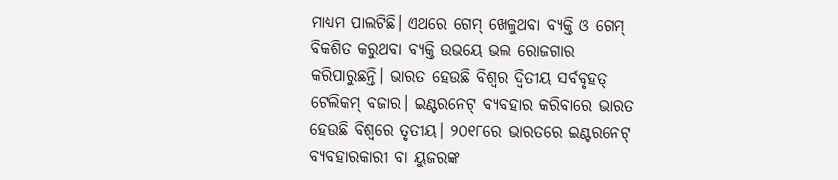ମାଧ୍ୟମ ପାଲଟିଛି। ଏଥରେ ଗେମ୍ ଖେଳୁଥବା ବ୍ୟକ୍ତି ଓ ଗେମ୍ ବିକଶିତ କରୁଥବା ବ୍ୟକ୍ତି ଉଭୟେ ଭଲ ରୋଜଗାର କରିପାରୁଛନ୍ତି। ଭାରତ ହେଉଛି ବିଶ୍ୱର ଦ୍ୱିତୀୟ ସର୍ବବୃହତ୍ ଟେଲିକମ୍‌ ବଜାର। ଇଣ୍ଟରନେଟ୍‌ ବ୍ୟବହାର କରିବାରେ ଭାରତ ହେଉଛି ବିଶ୍ବରେ ତୃତୀୟ। ୨୦୧୮ରେ ଭାରତରେ ଇଣ୍ଟରନେଟ୍ ବ୍ୟବହାରକାରୀ ବା ୟୁଜରଙ୍କ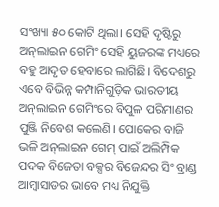ସଂଖ୍ୟା ୫୦ କୋଟି ଥିଲା। ସେହି ଦୃଷ୍ଟିରୁ ଅନ୍‌ଲାଇନ ଗେମିଂ ସେହି ୟୁଜରଙ୍କ ମଧ୍ୟରେ ବହୁ ଆଦୃତ ହେବାରେ ଲାଗିଛି। ବିଦେଶରୁ ଏବେ ବିଭିନ୍ନ କମ୍ପାନିଗୁଡ଼ିକ ଭାରତୀୟ ଅନ୍‌ଲାଇନ ଗେମିଂରେ ବିପୁଳ ପରିମାଣର ପୁଞ୍ଜି ନିବେଶ କଲେଣି। ପୋକେର ବାଜି ଭଳି ଅନ୍‌ଲାଇନ ଗେମ୍ ପାଇଁ ଅଲିମ୍ପିକ ପଦକ ବିଜେତା ବକ୍ସର ବିଜେନ୍ଦର ସିଂ ବ୍ରାଣ୍ଡ ଆମ୍ବାସାଡର ଭାବେ ମଧ୍ୟ ନିଯୁକ୍ତି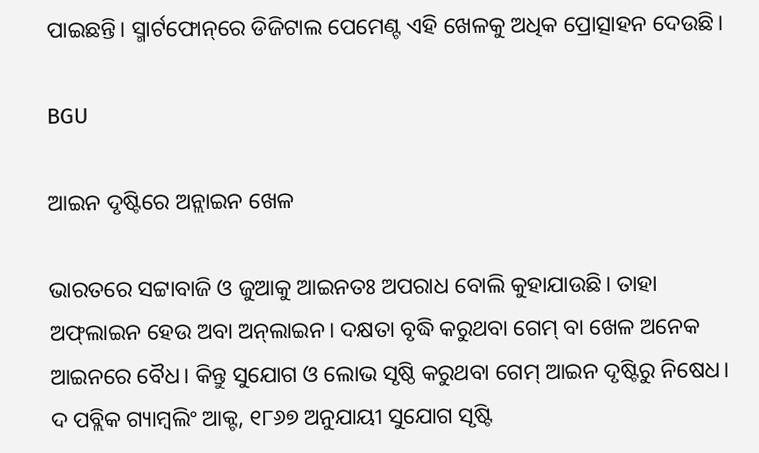ପାଇଛନ୍ତି। ସ୍ମାର୍ଟଫୋନ୍‌ରେ ଡିଜିଟାଲ ପେମେଣ୍ଟ ଏହି ଖେଳକୁ ଅଧିକ ପ୍ରୋତ୍ସାହନ ଦେଉଛି।

BGU

ଆଇନ ଦୃଷ୍ଟିରେ ଅନ୍ଲାଇନ ଖେଳ

ଭାରତରେ ସଟ୍ଟାବାଜି ଓ ଜୁଆକୁ ଆଇନତଃ ଅପରାଧ ବୋଲି କୁହାଯାଉଛି। ତାହା ଅଫ୍‌ଲାଇନ ହେଉ ଅବା ଅନ୍‌ଲାଇନ। ଦକ୍ଷତା ବୃଦ୍ଧି କରୁଥବା ଗେମ୍‌ ବା ଖେଳ ଅନେକ ଆଇନରେ ବୈଧ। କିନ୍ତୁ ସୁଯୋଗ ଓ ଲୋଭ ସୃଷ୍ଠି କରୁଥବା ଗେମ୍‌ ଆଇନ ଦୃଷ୍ଟିରୁ ନିଷେଧ। ଦ ପବ୍ଲିକ ଗ୍ୟାମ୍ବଲିଂ ଆକ୍ଟ, ୧୮୬୭ ଅନୁଯାୟୀ ସୁଯୋଗ ସୃଷ୍ଟି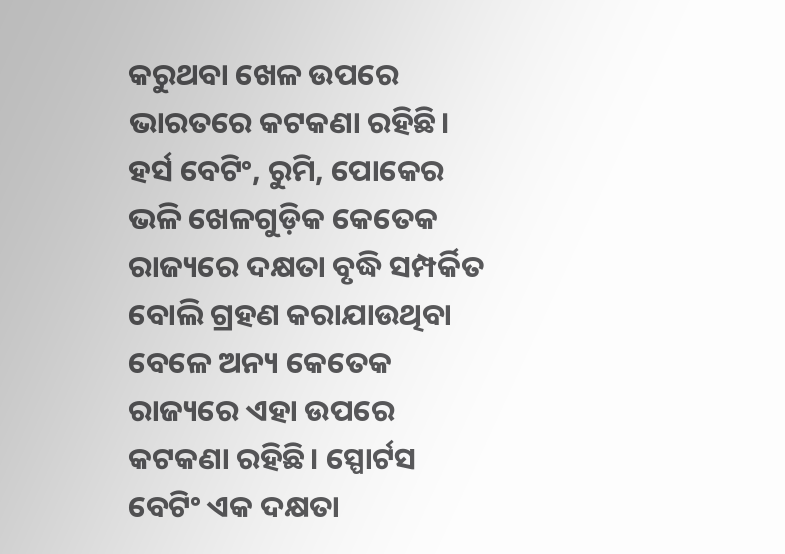କରୁଥବା ଖେଳ ଉପରେ ଭାରତରେ କଟକଣା ରହିଛି। ହର୍ସ ବେଟିଂ, ରୁମି, ପୋକେର ଭଳି ଖେଳଗୁଡ଼ିକ କେତେକ ରାଜ୍ୟରେ ଦକ୍ଷତା ବୃଦ୍ଧି ସମ୍ପର୍କିତ ବୋଲି ଗ୍ରହଣ କରାଯାଉଥିବା ବେଳେ ଅନ୍ୟ କେତେକ ରାଜ୍ୟରେ ଏହା ଉପରେ କଟକଣା ରହିଛି। ସ୍ପୋର୍ଟସ ବେଟିଂ ଏକ ଦକ୍ଷତା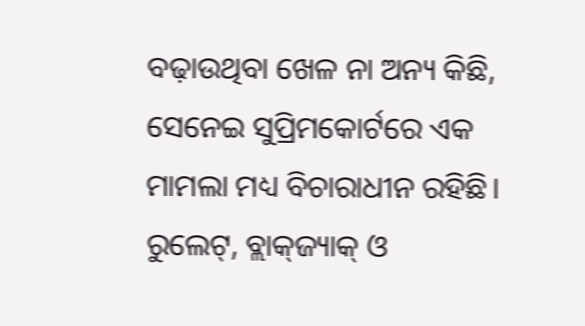ବଢ଼ାଉଥିବା ଖେଳ ନା ଅନ୍ୟ କିଛି, ସେନେଇ ସୁପ୍ରିମକୋର୍ଟରେ ଏକ ମାମଲା ମଧ୍ୟ ବିଚାରାଧୀନ ରହିଛି। ରୁଲେଟ୍, ବ୍ଲାକ୍‌ଜ୍ୟାକ୍ ଓ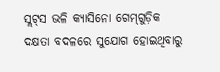ସ୍ଲଟ୍‌ସ ଭଳି କ୍ୟାସିନୋ ଗେମ୍‌ଗୁଡ଼ିକ ଦକ୍ଷତା ବଦଳରେ ସୁଯୋଗ ହୋଇଥିବାରୁ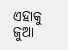ଏହାକୁ ଜୁଆ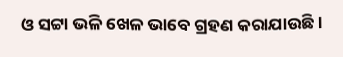ଓ ସଟ୍ଟା ଭଳି ଖେଳ ଭାବେ ଗ୍ରହଣ କରାଯାଉଛି।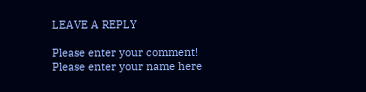LEAVE A REPLY

Please enter your comment!
Please enter your name here